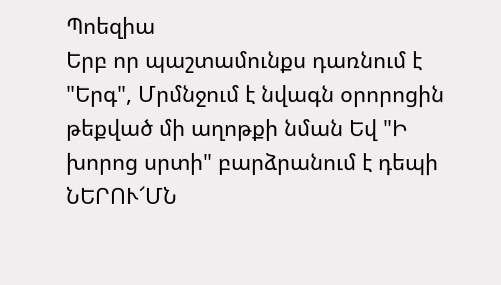Պոեզիա
Երբ որ պաշտամունքս դառնում է "Երգ", Մրմնջում է նվագն օրորոցին թեքված մի աղոթքի նման Եվ "Ի խորոց սրտի" բարձրանում է դեպի ՆԵՐՈՒ՜ՄՆ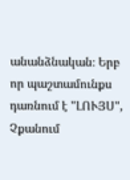անանձնական։ Երբ որ պաշտամունքս դառնում է "ԼՈՒՅՍ", Չքանում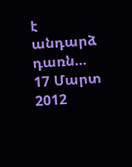է անդարձ դառն…
17 Մարտ 2012